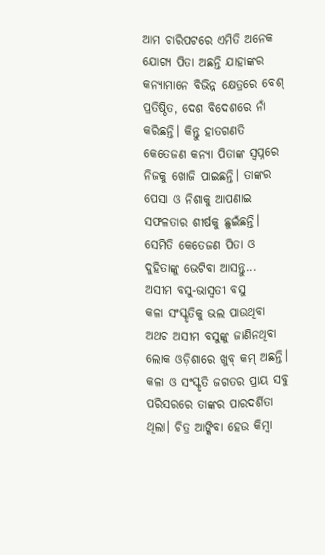ଆମ ଚାରିପଟରେ ଏମିତି ଅନେକ ଯୋଗ୍ୟ ପିତା ଅଛନ୍ତି ଯାହାଙ୍କର କନ୍ୟାମାନେ ବିଭିନ୍ନ କ୍ଷେତ୍ରରେ ବେଶ୍ ପ୍ରତିଷ୍ଠିତ, ଦେଶ ବିଦେଶରେ ନାଁ କରିଛନ୍ତି। କିନ୍ତୁ ହାତଗଣତି କେତେଜଣ କନ୍ୟା ପିତାଙ୍କ ସ୍ବପ୍ନରେ ନିଜକୁ ଖୋଜି ପାଇଛନ୍ତି। ତାଙ୍କର ପେସା ଓ ନିଶାକୁ ଆପଣାଇ ସଫଳତାର ଶୀର୍ଷକୁ ଛୁଇଁଛନ୍ତି। ସେମିତି କେତେଜଣ ପିତା ଓ ଦୁହିତାଙ୍କୁ ଭେଟିବା ଆସନ୍ତୁ...
ଅସୀମ ବସୁ-ଭାସ୍ବତୀ ବସୁ
କଳା ସଂସ୍କୃତିକୁ ଭଲ ପାଉଥିବା ଅଥଚ ଅସୀମ ବସୁଙ୍କୁ ଜାଣିନଥିବା ଲୋକ ଓଡ଼ିଶାରେ ଖୁବ୍ କମ୍ ଅଛନ୍ତି। କଳା ଓ ସଂସ୍କୃତି ଜଗତର ପ୍ରାୟ ସବୁ ପରିସରରେ ତାଙ୍କର ପାରଦର୍ଶିତା ଥିଲା। ଚିତ୍ର ଆଙ୍କିବା ହେଉ କିମ୍ବା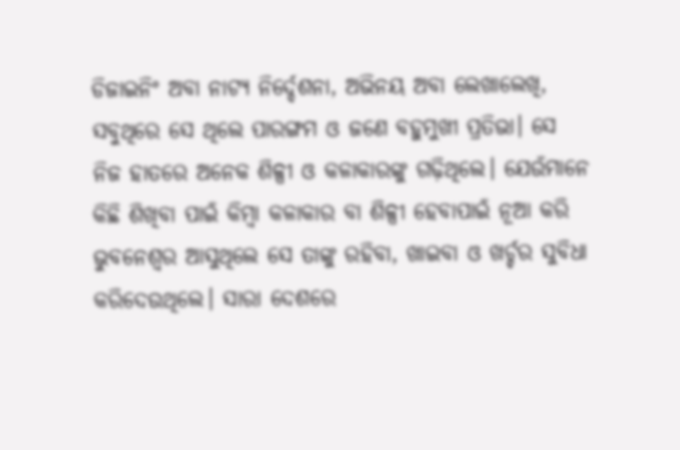ଡିଜାଇନିଂ ଅବା ନାଟ୍ୟ ନିର୍ଦ୍ଦେଶନା, ଅଭିନୟ ଅବା ଲେଖାଲେଖି, ସବୁଥିରେ ସେ ଥିଲେ ପାରଙ୍ଗମ ଓ ଜଣେ ବହୁମୁଖୀ ପ୍ରତିଭା। ସେ ନିଜ ହାତରେ ଅନେକ ଶିଳ୍ପୀ ଓ କଳାକାରଙ୍କୁ ଗଢ଼ିଥିଲେ। ଯେଉଁମାନେ କିଛି ଶିଖିବା ପାଇଁ କିମ୍ବା କଳାକାର ବା ଶିଳ୍ପୀ ହେବାପାଇଁ ନୂଆ କରି ଭୁବନେଶ୍ବର ଆସୁଥିଲେ ସେ ତାଙ୍କୁ ରହିବା, ଖାଇବା ଓ ଖର୍ଚ୍ଚର ସୁବିଧା କରିଦେଉଥିଲେ। ସାରା ଦେଶରେ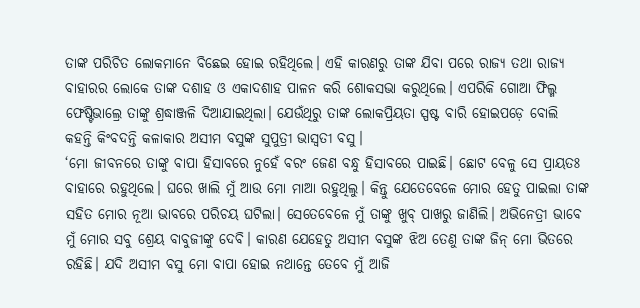ତାଙ୍କ ପରିଚିତ ଲୋକମାନେ ବିଛେଇ ହୋଇ ରହିଥିଲେ। ଏହି କାରଣରୁ ତାଙ୍କ ଯିବା ପରେ ରାଜ୍ୟ ତଥା ରାଜ୍ୟ ବାହାରର ଲୋକେ ତାଙ୍କ ଦଶାହ ଓ ଏକାଦଶାହ ପାଳନ କରି ଶୋକସଭା କରୁଥିଲେ। ଏପରିକି ଗୋଆ ଫିଲ୍ମ ଫେଷ୍ଟିଭାଲ୍ରେ ତାଙ୍କୁ ଶ୍ରଦ୍ଧାଞ୍ଜଳି ଦିଆଯାଇଥିଲା। ଯେଉଁଥିରୁ ତାଙ୍କ ଲୋକପ୍ରିୟତା ସ୍ପଷ୍ଟ ବାରି ହୋଇପଡ଼େ ବୋଲି କହନ୍ତି କିଂବଦନ୍ତି କଳାକାର ଅସୀମ ବସୁଙ୍କ ସୁପୁତ୍ରୀ ଭାସ୍ବତୀ ବସୁ।
‘ମୋ ଜୀବନରେ ତାଙ୍କୁ ବାପା ହିସାବରେ ନୁହେଁ ବରଂ ଜେଣ ବନ୍ଧୁ ହିସାବରେ ପାଇଛି। ଛୋଟ ବେଳୁ ସେ ପ୍ରାୟତଃ ବାହାରେ ରହୁଥିଲେ। ଘରେ ଖାଲି ମୁଁ ଆଉ ମୋ ମାଆ ରହୁଥିଲୁ। କିନ୍ତୁ ଯେତେବେଳେ ମୋର ହେତୁ ପାଇଲା ତାଙ୍କ ସହିତ ମୋର ନୂଆ ଭାବରେ ପରିଚୟ ଘଟିଲା। ସେତେବେଳେ ମୁଁ ତାଙ୍କୁ ଖୁବ୍ ପାଖରୁ ଜାଣିଲି। ଅଭିନେତ୍ରୀ ଭାବେ ମୁଁ ମୋର ସବୁ ଶ୍ରେୟ ବାବୁଜୀଙ୍କୁ ଦେବି। କାରଣ ଯେହେତୁ ଅସୀମ ବସୁଙ୍କ ଝିଅ ତେଣୁ ତାଙ୍କ ଜିନ୍ ମୋ ଭିତରେ ରହିଛି। ଯଦି ଅସୀମ ବସୁ ମୋ ବାପା ହୋଇ ନଥାନ୍ତେ ତେବେ ମୁଁ ଆଜି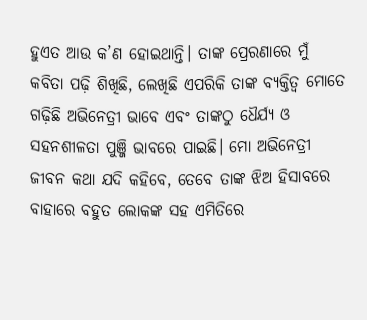ହୁଏତ ଆଉ କ’ଣ ହୋଇଥାନ୍ତି। ତାଙ୍କ ପ୍ରେରଣାରେ ମୁଁ କବିତା ପଢ଼ି ଶିଖିଛି, ଲେଖିଛି ଏପରିକି ତାଙ୍କ ବ୍ୟକ୍ତିତ୍ବ ମୋତେ ଗଢ଼ିଛି ଅଭିନେତ୍ରୀ ଭାବେ ଏବଂ ତାଙ୍କଠୁ ଧୈର୍ଯ୍ୟ ଓ ସହନଶୀଳତା ପୁଞ୍ଜି ଭାବରେ ପାଇଛି। ମୋ ଅଭିନେତ୍ରୀ ଜୀବନ କଥା ଯଦି କହିବେ, ତେବେ ତାଙ୍କ ଝିଅ ହିସାବରେ ବାହାରେ ବହୁତ ଲୋକଙ୍କ ସହ ଏମିତିରେ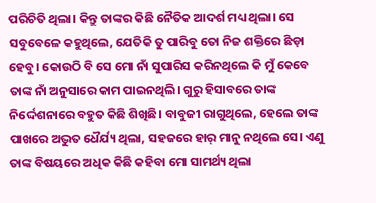ପରିଚିତି ଥିଲା। କିନ୍ତୁ ତାଙ୍କର କିଛି ନୈତିକ ଆଦର୍ଶ ମଧ୍ୟ ଥିଲା। ସେ ସବୁବେଳେ କହୁଥିଲେ, ଯେତିକି ତୁ ପାରିବୁ ତୋ ନିଜ ଶକ୍ତିରେ ଛିଡ଼ା ହେବୁ। କୋଉଠି ବି ସେ ମୋ ନାଁ ସୁପାରିସ କରିନଥିଲେ କି ମୁଁ କେବେ ତାଙ୍କ ନାଁ ଅନୁସାରେ କାମ ପାଇନଥିଲି। ଗୁରୁ ହିସାବରେ ତାଙ୍କ ନିର୍ଦ୍ଦେଶନାରେ ବହୁତ କିଛି ଶିଖିଛି। ବାବୁଜୀ ରାଗୁଥିଲେ, ହେଲେ ତାଙ୍କ ପାଖରେ ଅଦ୍ଭୁତ ଧୈର୍ଯ୍ୟ ଥିଲା, ସହଜରେ ହାର୍ ମାନୁ ନଥିଲେ ସେ। ଏଣୁ ତାଙ୍କ ବିଷୟରେ ଅଧିକ କିଛି କହିବା ମୋ ସାମର୍ଥ୍ୟ ଥିଲା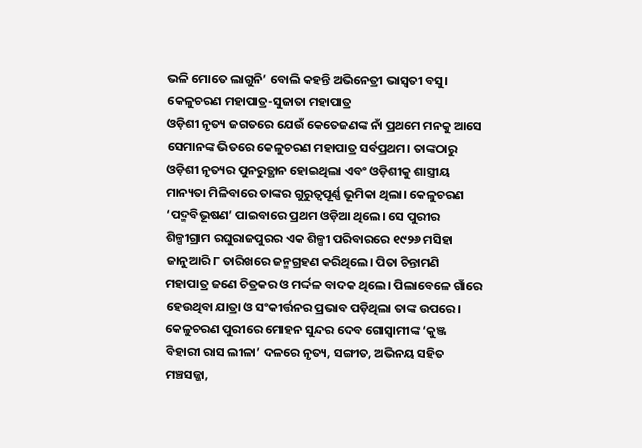ଭଳି ମୋତେ ଲାଗୁନି’ ବୋଲି କହନ୍ତି ଅଭିନେତ୍ରୀ ଭାସ୍ବତୀ ବସୁ।
କେଳୁଚରଣ ମହାପାତ୍ର-ସୁଜାତା ମହାପାତ୍ର
ଓଡ଼ିଶୀ ନୃତ୍ୟ ଜଗତରେ ଯେଉଁ କେତେଜଣଙ୍କ ନାଁ ପ୍ରଥମେ ମନକୁ ଆସେ ସେମାନଙ୍କ ଭିତରେ କେଳୁଚରଣ ମହାପାତ୍ର ସର୍ବପ୍ରଥମ। ତାଙ୍କଠାରୁ ଓଡ଼ିଶୀ ନୃତ୍ୟର ପୁନରୁତ୍ଥାନ ହୋଇଥିଲା ଏବଂ ଓଡ଼ିଶୀକୁ ଶାସ୍ତ୍ରୀୟ ମାନ୍ୟତା ମିଳିବାରେ ତାଙ୍କର ଗୁରୁତ୍ବପୂର୍ଣ୍ଣ ଭୂମିକା ଥିଲା। କେଳୁଚରଣ ‘ପଦ୍ମବିଭୂଷଣ’ ପାଇବାରେ ପ୍ରଥମ ଓଡ଼ିଆ ଥିଲେ। ସେ ପୁରୀର ଶିଳ୍ପୀଗ୍ରାମ ରଘୁରାଜପୁରର ଏକ ଶିଳ୍ପୀ ପରିବାରରେ ୧୯୨୬ ମସିହା ଜାନୁଆରି ୮ ତାରିଖରେ ଜନ୍ମଗ୍ରହଣ କରିଥିଲେ। ପିତା ଚିନ୍ତାମଣି ମହାପାତ୍ର ଜଣେ ଚିତ୍ରକର ଓ ମର୍ଦ୍ଦଳ ବାଦକ ଥିଲେ। ପିଲାବେଳେ ଗାଁରେ ହେଉଥିବା ଯାତ୍ରା ଓ ସଂକୀର୍ତ୍ତନର ପ୍ରଭାବ ପଡ଼ିଥିଲା ତାଙ୍କ ଉପରେ। କେଳୁଚରଣ ପୁରୀରେ ମୋହନ ସୁନ୍ଦର ଦେବ ଗୋସ୍ୱାମୀଙ୍କ ‘କୁଞ୍ଜ ବିହାରୀ ରାସ ଲୀଳା’ ଦଳରେ ନୃତ୍ୟ, ସଙ୍ଗୀତ, ଅଭିନୟ ସହିତ ମଞ୍ଚସଜ୍ଜା,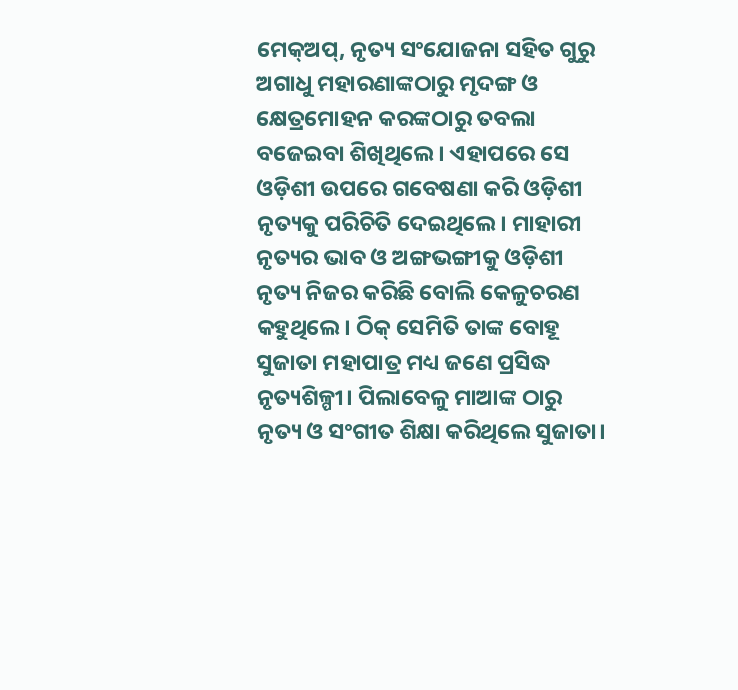ମେକ୍ଅପ୍, ନୃତ୍ୟ ସଂଯୋଜନା ସହିତ ଗୁରୁ ଅଗାଧୁ ମହାରଣାଙ୍କଠାରୁ ମୃଦଙ୍ଗ ଓ କ୍ଷେତ୍ରମୋହନ କରଙ୍କଠାରୁ ତବଲା ବଜେଇବା ଶିଖିଥିଲେ। ଏହାପରେ ସେ ଓଡ଼ିଶୀ ଉପରେ ଗବେଷଣା କରି ଓଡ଼ିଶୀ ନୃତ୍ୟକୁ ପରିଚିତି ଦେଇଥିଲେ। ମାହାରୀ ନୃତ୍ୟର ଭାବ ଓ ଅଙ୍ଗଭଙ୍ଗୀକୁ ଓଡ଼ିଶୀ ନୃତ୍ୟ ନିଜର କରିଛି ବୋଲି କେଳୁଚରଣ କହୁଥିଲେ। ଠିକ୍ ସେମିତି ତାଙ୍କ ବୋହୂ ସୁଜାତା ମହାପାତ୍ର ମଧ୍ୟ ଜଣେ ପ୍ରସିଦ୍ଧ ନୃତ୍ୟଶିଳ୍ପୀ। ପିଲାବେଳୁ ମାଆଙ୍କ ଠାରୁ ନୃତ୍ୟ ଓ ସଂଗୀତ ଶିକ୍ଷା କରିଥିଲେ ସୁଜାତା।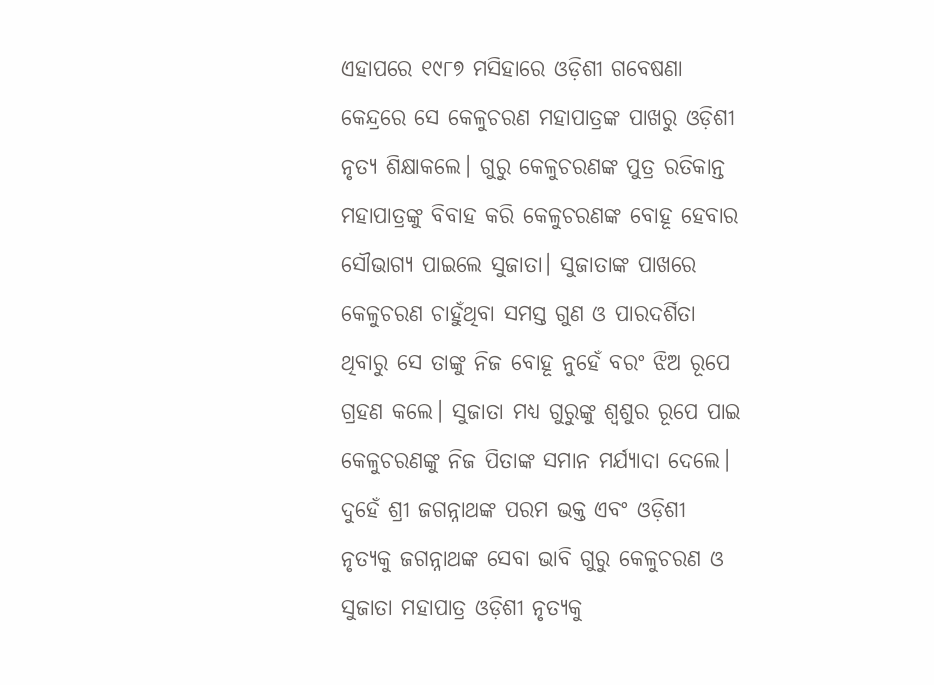ଏହାପରେ ୧୯୮୭ ମସିହାରେ ଓଡ଼ିଶୀ ଗବେଷଣା କେନ୍ଦ୍ରରେ ସେ କେଳୁଚରଣ ମହାପାତ୍ରଙ୍କ ପାଖରୁ ଓଡ଼ିଶୀ ନୃତ୍ୟ ଶିକ୍ଷାକଲେ। ଗୁରୁ କେଳୁଚରଣଙ୍କ ପୁତ୍ର ରତିକାନ୍ତ ମହାପାତ୍ରଙ୍କୁ ବିବାହ କରି କେଳୁଚରଣଙ୍କ ବୋହୂ ହେବାର ସୌଭାଗ୍ୟ ପାଇଲେ ସୁଜାତା। ସୁଜାତାଙ୍କ ପାଖରେ କେଳୁଚରଣ ଚାହୁଁଥିବା ସମସ୍ତ ଗୁଣ ଓ ପାରଦର୍ଶିତା ଥିବାରୁ ସେ ତାଙ୍କୁ ନିଜ ବୋହୂ ନୁହେଁ ବରଂ ଝିଅ ରୂପେ ଗ୍ରହଣ କଲେ। ସୁଜାତା ମଧ୍ୟ ଗୁରୁଙ୍କୁ ଶ୍ବଶୁର ରୂପେ ପାଇ କେଳୁଚରଣଙ୍କୁ ନିଜ ପିତାଙ୍କ ସମାନ ମର୍ଯ୍ୟାଦା ଦେଲେ। ଦୁହେଁ ଶ୍ରୀ ଜଗନ୍ନାଥଙ୍କ ପରମ ଭକ୍ତ ଏବଂ ଓଡ଼ିଶୀ ନୃତ୍ୟକୁ ଜଗନ୍ନାଥଙ୍କ ସେବା ଭାବି ଗୁରୁ କେଳୁଚରଣ ଓ ସୁଜାତା ମହାପାତ୍ର ଓଡ଼ିଶୀ ନୃତ୍ୟକୁ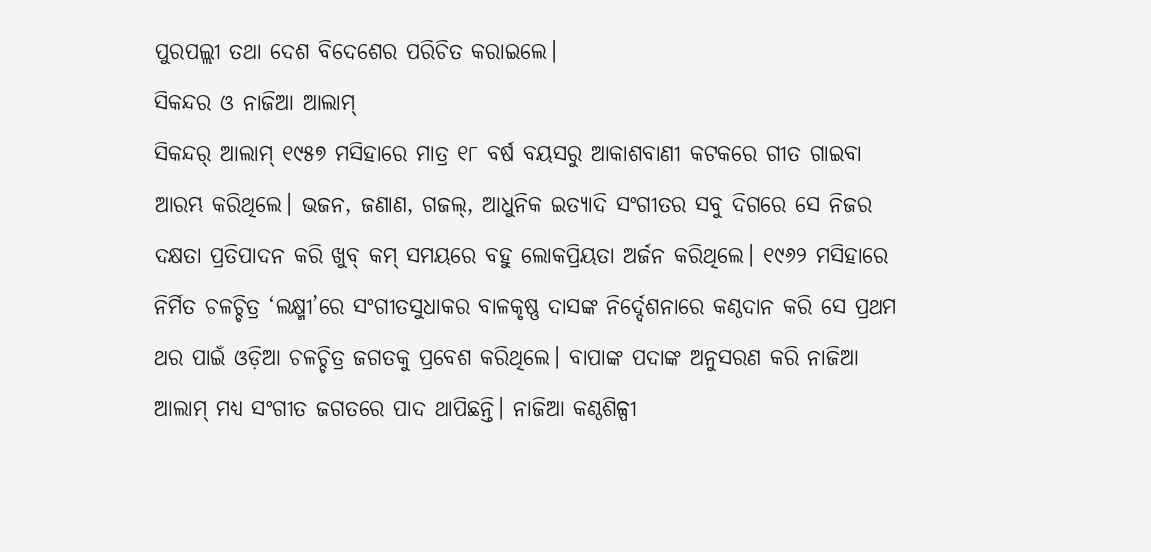ପୁରପଲ୍ଲୀ ତଥା ଦେଶ ବିଦେଶେର ପରିଚିତ କରାଇଲେ।
ସିକନ୍ଦର ଓ ନାଜିଆ ଆଲାମ୍
ସିକନ୍ଦର୍ ଆଲାମ୍ ୧୯୫୭ ମସିହାରେ ମାତ୍ର ୧୮ ବର୍ଷ ବୟସରୁ ଆକାଶବାଣୀ କଟକରେ ଗୀତ ଗାଇବା ଆରମ୍ଭ କରିଥିଲେ। ଭଜନ, ଜଣାଣ, ଗଜଲ୍, ଆଧୁନିକ ଇତ୍ୟାଦି ସଂଗୀତର ସବୁ ଦିଗରେ ସେ ନିଜର ଦକ୍ଷତା ପ୍ରତିପାଦନ କରି ଖୁବ୍ କମ୍ ସମୟରେ ବହୁ ଲୋକପ୍ରିୟତା ଅର୍ଜନ କରିଥିଲେ। ୧୯୬୨ ମସିହାରେ ନିର୍ମିତ ଚଳଚ୍ଚିତ୍ର ‘ଲକ୍ଷ୍ମୀ’ରେ ସଂଗୀତସୁଧାକର ବାଳକୃଷ୍ଣ ଦାସଙ୍କ ନିର୍ଦ୍ଦେଶନାରେ କଣ୍ଠଦାନ କରି ସେ ପ୍ରଥମ ଥର ପାଇଁ ଓଡ଼ିଆ ଚଳଚ୍ଚିତ୍ର ଜଗତକୁ ପ୍ରବେଶ କରିଥିଲେ। ବାପାଙ୍କ ପଦାଙ୍କ ଅନୁସରଣ କରି ନାଜିଆ ଆଲାମ୍ ମଧ୍ୟ ସଂଗୀତ ଜଗତରେ ପାଦ ଥାପିଛନ୍ତି। ନାଜିଆ କଣ୍ଠଶିଳ୍ପୀ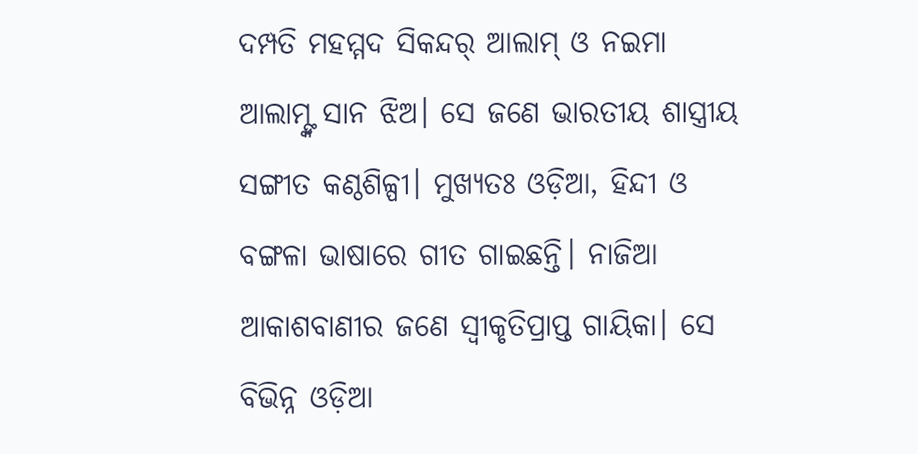ଦମ୍ପତି ମହମ୍ମଦ ସିକନ୍ଦର୍ ଆଲାମ୍ ଓ ନଇମା ଆଲାମ୍ଙ୍କ ସାନ ଝିଅ। ସେ ଜଣେ ଭାରତୀୟ ଶାସ୍ତ୍ରୀୟ ସଙ୍ଗୀତ କଣ୍ଠଶିଳ୍ପୀ। ମୁଖ୍ୟତଃ ଓଡ଼ିଆ, ହିନ୍ଦୀ ଓ ବଙ୍ଗଳା ଭାଷାରେ ଗୀତ ଗାଇଛନ୍ତି। ନାଜିଆ ଆକାଶବାଣୀର ଜଣେ ସ୍ବୀକୃତିପ୍ରାପ୍ତ ଗାୟିକା। ସେ ବିଭିନ୍ନ ଓଡ଼ିଆ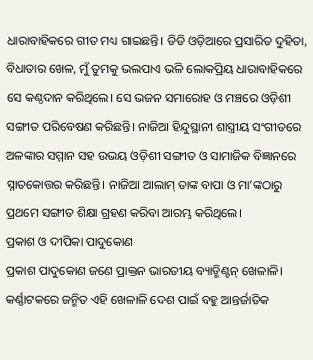ଧାରାବାହିକରେ ଗୀତ ମଧ୍ୟ ଗାଇଛନ୍ତି। ଡିଡି ଓଡ଼ିଆରେ ପ୍ରସାରିତ ଦୁହିତା, ବିଧାତାର ଖେଳ, ମୁଁ ତୁମକୁ ଭଲପାଏ ଭଳି ଲୋକପ୍ରିୟ ଧାରାବାହିକରେ ସେ କଣ୍ଠଦାନ କରିଥିଲେ। ସେ ଭଜନ ସମାରୋହ ଓ ମଞ୍ଚରେ ଓଡ଼ିଶୀ ସଙ୍ଗୀତ ପରିବେଷଣ କରିଛନ୍ତି। ନାଜିଆ ହିନ୍ଦୁସ୍ଥାନୀ ଶାସ୍ତ୍ରୀୟ ସଂଗୀତରେ ଅଳଙ୍କାର ସମ୍ମାନ ସହ ଉଭୟ ଓଡ଼ିଶୀ ସଙ୍ଗୀତ ଓ ସାମାଜିକ ବିଜ୍ଞାନରେ ସ୍ନାତକୋତ୍ତର କରିଛନ୍ତି। ନାଜିଆ ଆଲାମ୍ ତାଙ୍କ ବାପା ଓ ମା’ଙ୍କଠାରୁ ପ୍ରଥମେ ସଙ୍ଗୀତ ଶିକ୍ଷା ଗ୍ରହଣ କରିବା ଆରମ୍ଭ କରିଥିଲେ।
ପ୍ରକାଶ ଓ ଦୀପିକା ପାଦୁକୋଣ
ପ୍ରକାଶ ପାଦୁକୋଣ ଜଣେ ପ୍ରାକ୍ତନ ଭାରତୀୟ ବ୍ୟାଡ୍ମିଣ୍ଟନ୍ ଖେଳାଳି। କର୍ଣ୍ଣାଟକରେ ଜନ୍ମିତ ଏହି ଖେଳାଳି ଦେଶ ପାଇଁ ବହୁ ଆନ୍ତର୍ଜାତିକ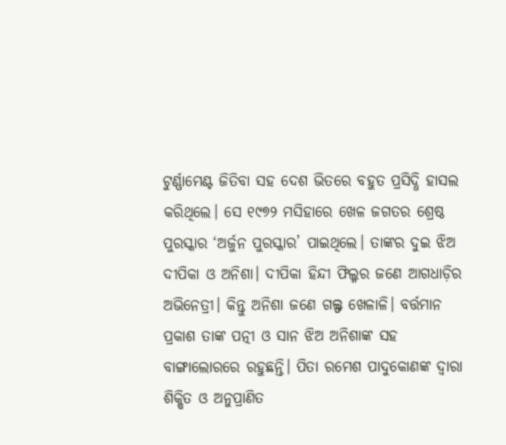ଟୁର୍ଣ୍ଣାମେଣ୍ଟ ଜିତିବା ସହ ଦେଶ ଭିତରେ ବହୁତ ପ୍ରସିଦ୍ଧି ହାସଲ କରିଥିଲେ। ସେ ୧୯୭୨ ମସିହାରେ ଖେଳ ଜଗତର ଶ୍ରେଷ୍ଠ ପୁରସ୍କାର ‘ଅର୍ଜୁନ ପୁରସ୍କାର’ ପାଇଥିଲେ। ତାଙ୍କର ଦୁଇ ଝିଅ ଦୀପିକା ଓ ଅନିଶା। ଦୀପିକା ହିନ୍ଦୀ ଫିଲ୍ମର ଜଣେ ଆଗଧାଡ଼ିର ଅଭିନେତ୍ରୀ। କିନ୍ତୁ ଅନିଶା ଜଣେ ଗଲ୍ଫ ଖେଳାଳି। ବର୍ତ୍ତମାନ ପ୍ରକାଶ ତାଙ୍କ ପତ୍ନୀ ଓ ସାନ ଝିଅ ଅନିଶାଙ୍କ ସହ ବାଙ୍ଗାଲୋରରେ ରହୁଛନ୍ତି। ପିତା ରମେଶ ପାଦୁକୋଣଙ୍କ ଦ୍ୱାରା ଶିକ୍ଷିତ ଓ ଅନୁପ୍ରାଣିତ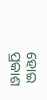ହୋଇ ପ୍ରକାଶ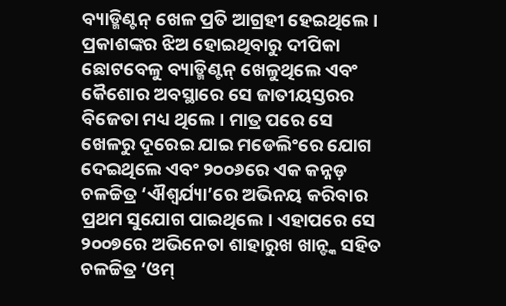ବ୍ୟାଡ୍ମିଣ୍ଟନ୍ ଖେଳ ପ୍ରତି ଆଗ୍ରହୀ ହେଇଥିଲେ। ପ୍ରକାଶଙ୍କର ଝିଅ ହୋଇଥିବାରୁ ଦୀପିକା ଛୋଟବେଳୁ ବ୍ୟାଡ୍ମିଣ୍ଟନ୍ ଖେଳୁଥିଲେ ଏବଂ କୈଶୋର ଅବସ୍ଥାରେ ସେ ଜାତୀୟସ୍ତରର ବିଜେତା ମଧ୍ୟ ଥିଲେ। ମାତ୍ର ପରେ ସେ ଖେଳରୁ ଦୂରେଇ ଯାଇ ମଡେଲିଂରେ ଯୋଗ ଦେଇଥିଲେ ଏବଂ ୨୦୦୬ରେ ଏକ କନ୍ନଡ଼ ଚଳଚ୍ଚିତ୍ର ‘ଐଶ୍ୱର୍ଯ୍ୟା’ରେ ଅଭିନୟ କରିବାର ପ୍ରଥମ ସୁଯୋଗ ପାଇଥିଲେ। ଏହାପରେ ସେ ୨୦୦୭ରେ ଅଭିନେତା ଶାହାରୁଖ ଖାନ୍ଙ୍କ ସହିତ ଚଳଚ୍ଚିତ୍ର ‘ଓମ୍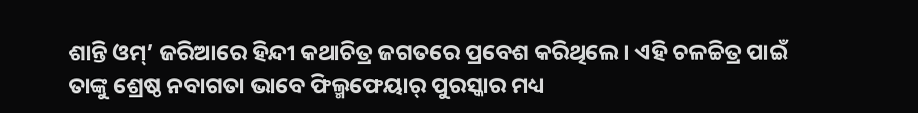ଶାନ୍ତି ଓମ୍’ ଜରିଆରେ ହିନ୍ଦୀ କଥାଚିତ୍ର ଜଗତରେ ପ୍ରବେଶ କରିଥିଲେ। ଏହି ଚଳଚ୍ଚିତ୍ର ପାଇଁ ତାଙ୍କୁ ଶ୍ରେଷ୍ଠ ନବାଗତା ଭାବେ ଫିଲ୍ମଫେୟାର୍ ପୁରସ୍କାର ମଧ୍ୟ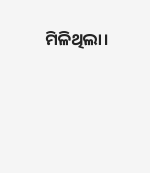ମିଳିଥିଲା।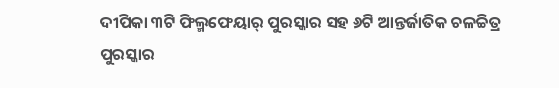ଦୀପିକା ୩ଟି ଫିଲ୍ମଫେୟାର୍ ପୁରସ୍କାର ସହ ୬ଟି ଆନ୍ତର୍ଜାତିକ ଚଳଚ୍ଚିତ୍ର ପୁରସ୍କାର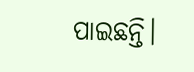ପାଇଛନ୍ତି।